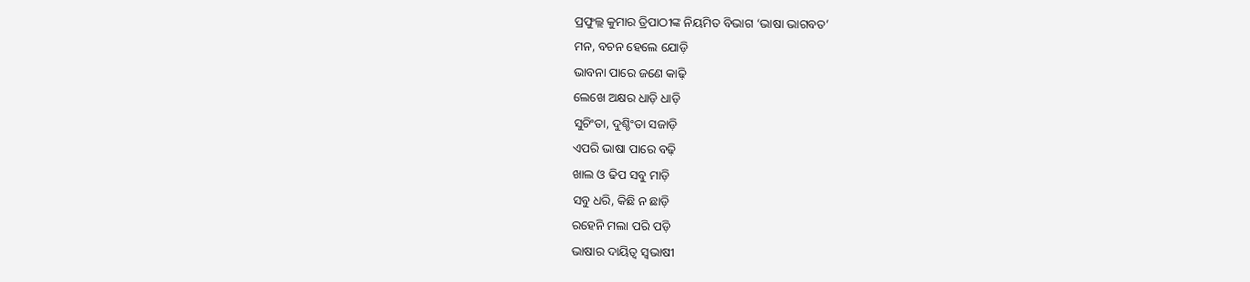ପ୍ରଫୁଲ୍ଲ କୁମାର ତ୍ରିପାଠୀଙ୍କ ନିୟମିତ ବିଭାଗ ‘ଭାଷା ଭାଗବତ’
ମନ, ବଚନ ହେଲେ ଯୋଡ଼ି
ଭାବନା ପାରେ ଜଣେ କାଢ଼ି
ଲେଖେ ଅକ୍ଷର ଧାଡ଼ି ଧାଡ଼ି
ସୁଚିଂତା, ଦୁଶ୍ଚିଂତା ସଜାଡ଼ି
ଏପରି ଭାଷା ପାରେ ବଢ଼ି
ଖାଲ ଓ ଢିପ ସବୁ ମାଡ଼ି
ସବୁ ଧରି, କିଛି ନ ଛାଡ଼ି
ରହେନି ମଲା ପରି ପଡ଼ି
ଭାଷାର ଦାୟିତ୍ବ ସ୍ବଭାଷୀ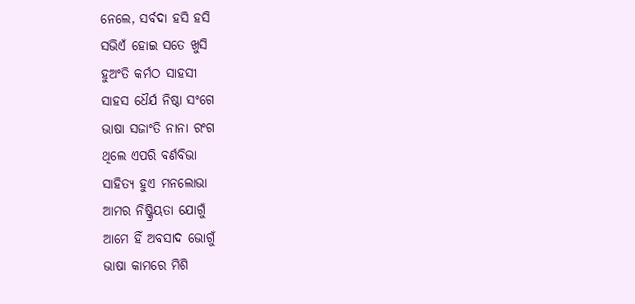ନେଲେ, ସର୍ବଦା ହସି ହସି
ସଭିଏଁ ହୋଇ ସତେ ଖୁସି
ହୁଅଂତି କର୍ମଠ ସାହସୀ
ସାହସ ଧୈର୍ଯ ନିଷ୍ଠା ସଂଗେ
ଭାଷା ସଜାଂତି ନାନା ରଂଗ
ଥିଲେ ଏପରି ବର୍ଣବିଭା
ସାହିତ୍ୟ ହୁଏ ମନଲୋଭା
ଆମର ନିଷ୍କ୍ରିୟତା ଯୋଗୁଁ
ଆମେ ହିଁ ଅବସାଦ ଭୋଗୁଁ
ଭାଷା କାମରେ ମିଶି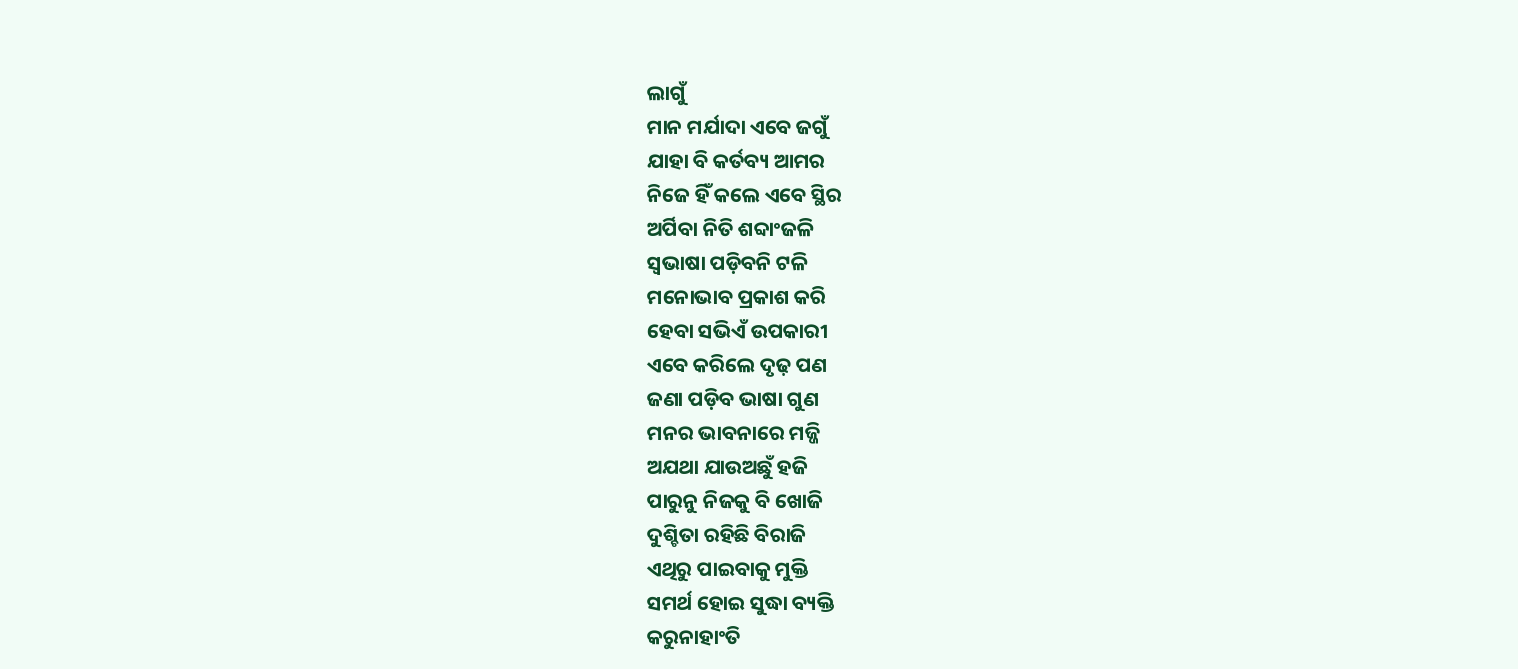ଲାଗୁଁ
ମାନ ମର୍ଯାଦା ଏବେ ଜଗୁଁ
ଯାହା ବି କର୍ତବ୍ୟ ଆମର
ନିଜେ ହିଁ କଲେ ଏବେ ସ୍ଥିର
ଅର୍ପିବା ନିତି ଶବ୍ଦାଂଜଳି
ସ୍ବଭାଷା ପଡ଼ିବନି ଟଳି
ମନୋଭାବ ପ୍ରକାଶ କରି
ହେବା ସଭିଏଁ ଉପକାରୀ
ଏବେ କରିଲେ ଦୃଢ଼ ପଣ
ଜଣା ପଡ଼ିବ ଭାଷା ଗୁଣ
ମନର ଭାବନାରେ ମଜ୍ଜି
ଅଯଥା ଯାଉଅଛୁଁ ହଜି
ପାରୁନୁ ନିଜକୁ ବି ଖୋଜି
ଦୁଶ୍ଚିତା ରହିଛି ବିରାଜି
ଏଥିରୁ ପାଇବାକୁ ମୁକ୍ତି
ସମର୍ଥ ହୋଇ ସୁଦ୍ଧା ବ୍ୟକ୍ତି
କରୁନାହାଂତି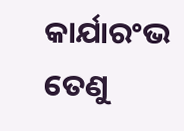କାର୍ଯାରଂଭ
ତେଣୁ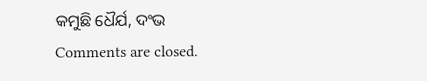କମୁଛି ଧୈର୍ଯ, ଦଂଭ
Comments are closed.